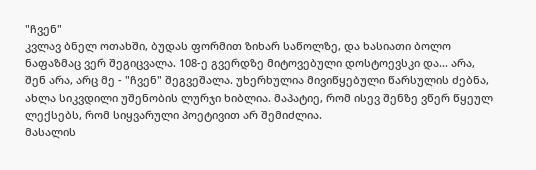"ჩვენ"
კვლავ ბნელ ოთახში, ბუდას ფორმით ზიხარ საწოლზე, და ხასიათი ბოლო ნაფაზმაც ვერ შეგიცვალა. 108-ე გვერდზე მიტოვებული დოსტოევსკი და... არა, შენ არა, არც მე - "ჩვენ" შეგვეშალა. უხერხულია მივიწყებული წარსულის ძებნა, ახლა სიკვდილი უშენობის ლურჯი ხიბლია. მაპატიე, რომ ისევ შენზე ვწერ წყეულ ლექსებს, რომ სიყვარული პოეტივით არ შემიძლია.
მასალის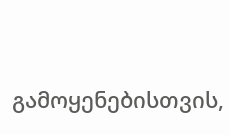გამოყენებისთვის,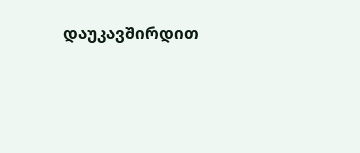დაუკავშირდით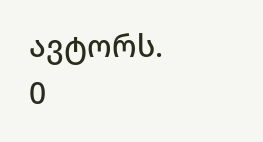ავტორს.
0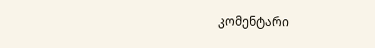კომენტარი